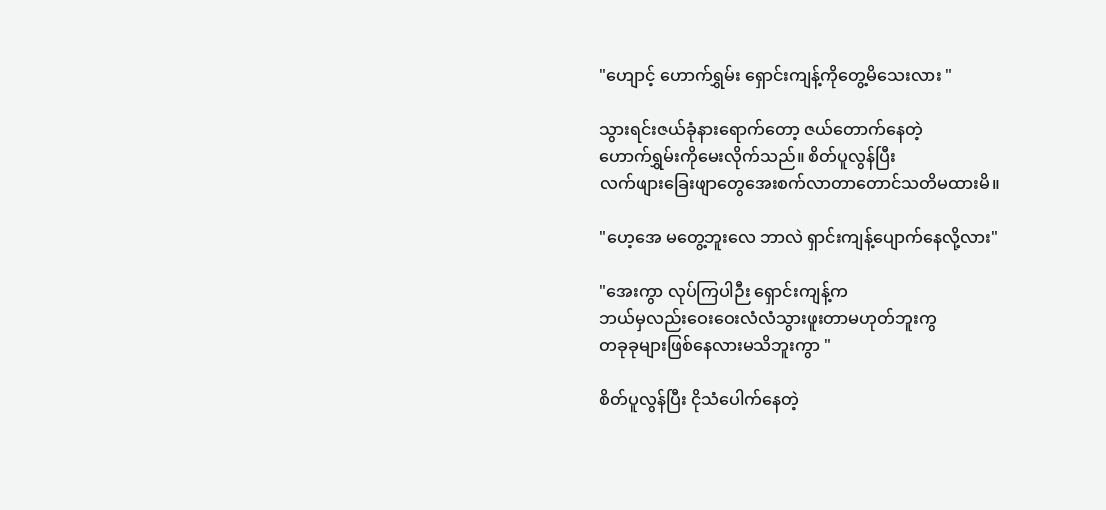"ဟျောင့် ဟောက်ရွှမ်း ရှောင်းကျန့်ကိုတွေ့မိသေးလား "

သွားရင်းဇယ်ခုံနားရောက်တော့ ဇယ်တောက်နေတဲ့
ဟောက်ရွှမ်းကိုမေးလိုက်သည်။ စိတ်ပူလွန်ပြီး
လက်ဖျားခြေးဖျာတွေအေးစက်လာတာတောင်သတိမထားမိ။

"ဟေ့အေ မတွေ့ဘူးလေ ဘာလဲ ရှာင်းကျန့်ပျောက်နေလို့လား"

"အေးကွာ လုပ်ကြပါဉီး ရှောင်းကျန့်က
ဘယ်မှလည်းဝေးဝေးလံလံသွားဖူးတာမဟုတ်ဘူးကွ
တခုခုများဖြစ်နေလားမသိဘူးကွာ "

စိတ်ပူလွန်ပြီး ငိုသံပေါက်နေတဲ့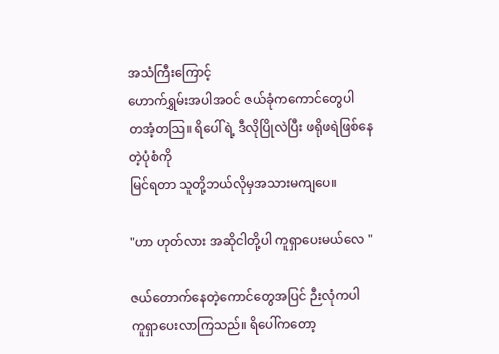အသံကြီးကြောင့်
ဟောက်ရွှမ်းအပါအဝင် ဇယ်ခုံကကောင်တွေပါ
တအံ့တသြ။ ရိပေါ်ရဲ့ ဒီလိုပြိုလဲပြီး ဖရိုဖရဲဖြစ်နေတဲ့ပုံစံကို
မြင်ရတာ သူတို့ဘယ်လိုမှအသားမကျပေ။

"ဟာ ဟုတ်လား အဆိုငါတို့ပါ ကူရှာပေးမယ်လေ "

ဇယ်တောက်နေတဲ့ကောင်တွေအပြင် ဉီးလုံကပါ
ကူရှာပေးလာကြသည်။ ရိပေါ်ကတော့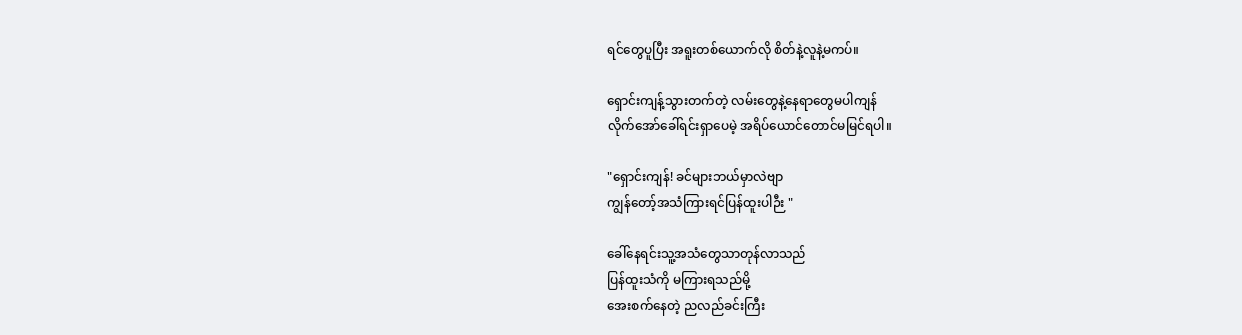ရင်တွေပူပြီး အရူးတစ်ယောက်လို စိတ်နဲ့လူနဲ့မကပ်။

ရှောင်းကျန့်သွားတက်တဲ့ လမ်းတွေနဲ့နေရာတွေမပါကျန်
လိုက်အော်ခေါ်ရင်းရှာပေမဲ့ အရိပ်ယောင်တောင်မမြင်ရပါ။

"ရှောင်းကျန်! ခင်များဘယ်မှာလဲဗျာ
ကျွန်တော့်အသံကြားရင်ပြန်ထူးပါဉီး "

ခေါ်နေရင်းသူ့အသံတွေသာတုန်လာသည်
ပြန်ထူးသံကို မကြားရသည်မို့
အေးစက်နေတဲ့ ညလည်ခင်းကြီး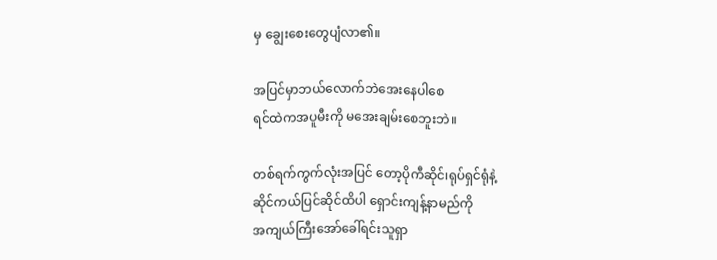မှ ချွေးစေးတွေပျံလာ၏။

အပြင်မှာဘယ်လောက်ဘဲအေးနေပါစေ
ရင်ထဲကအပူမီးကို မအေးချမ်းစေဘူးဘဲ။

တစ်ရက်ကွက်လုံးအပြင် တော့ပိုကီဆိုင်၊ရုပ်ရှင်ရုံနဲ့
ဆိုင်ကယ်ပြင်ဆိုင်ထိပါ ရှောင်းကျန့်နာမည်ကို
အကျယ်ကြီးအော်ခေါ်ရင်းသူရှာ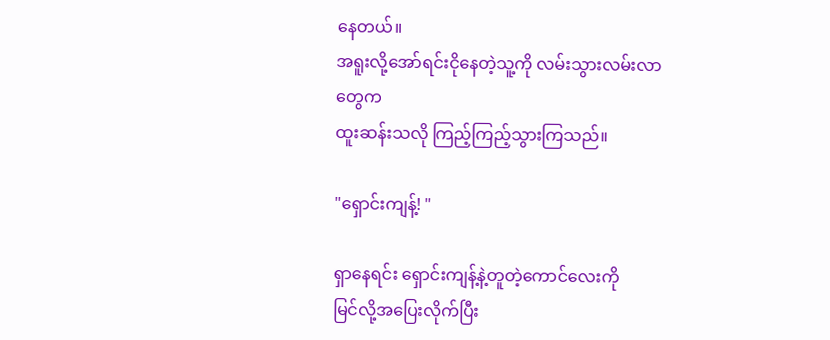နေတယ်။
အရူးလို့အော်ရင်းငိုနေတဲ့သူ့ကို လမ်းသွားလမ်းလာတွေက
ထူးဆန်းသလို ကြည့်ကြည့်သွားကြသည်။

"ရှောင်းကျန့်! "

ရှာနေရင်း ရှောင်းကျန့်နဲ့တူတဲ့ကောင်လေးကို
မြင်လို့အပြေးလိုက်ပြီး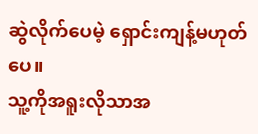ဆွဲလိုက်ပေမဲ့ ရှောင်းကျန့်မဟုတ်ပေ။
သူ့ကိုအရူးလိုသာအ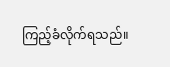ကြည့်ခံလိုက်ရသည်။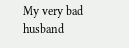My very bad husband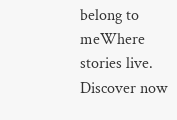belong to meWhere stories live. Discover now